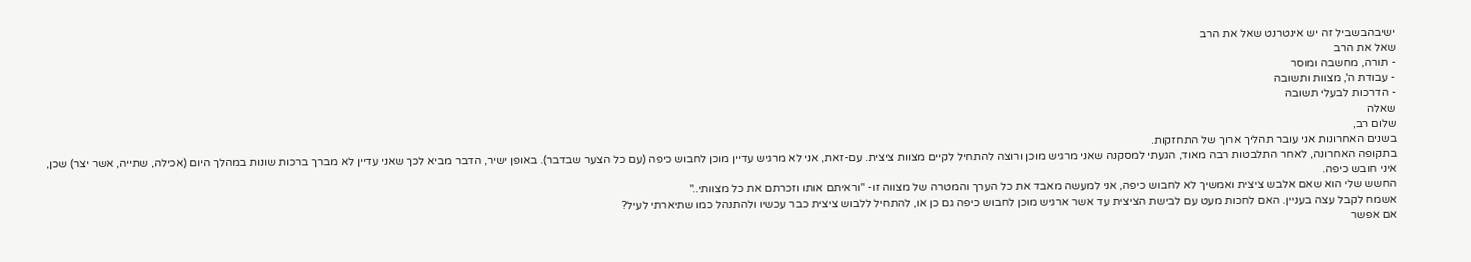ישיבהבשביל זה יש אינטרנט שאל את הרב
שאל את הרב
- תורה, מחשבה ומוסר
- עבודת ה', מצוות ותשובה
- הדרכות לבעלי תשובה
שאלה
שלום רב,
בשנים האחרונות אני עובר תהליך ארוך של התחזקות.
בתקופה האחרונה, לאחר התלבטות רבה מאוד, הגעתי למסקנה שאני מרגיש מוכן ורוצה להתחיל לקיים מצוות ציצית. עם-זאת, אני לא מרגיש עדיין מוכן לחבוש כיפה (עם כל הצער שבדבר). באופן ישיר, הדבר מביא לכך שאני עדיין לא מברך ברכות שונות במהלך היום (אכילה, שתייה, אשר יצר) שכן, איני חובש כיפה.
החשש שלי הוא שאם אלבש ציצית ואמשיך לא לחבוש כיפה, אני למעשה מאבד את כל הערך והמטרה של מצווה זו- "וראיתם אותו וזכרתם את כל מצוותי.."
אשמח לקבל עצה בעניין. האם לחכות מעט עם לבישת הציצית עד אשר ארגיש מוכן לחבוש כיפה גם כן או, להתחיל ללבוש ציצית כבר עכשיו ולהתנהל כמו שתיארתי לעיל?
אם אפשר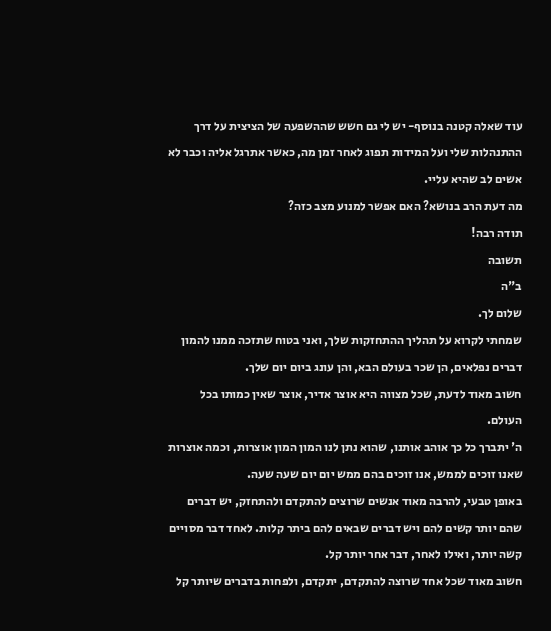עוד שאלה קטנה בנוסף- יש לי גם חשש שההשפעה של הציצית על דרך ההתנהלות שלי ועל המידות תפוג לאחר זמן מה, כאשר אתרגל אליה וכבר לא אשים לב שהיא עליי.
מה דעת הרב בנושא? האם אפשר למנוע מצב כזה?
תודה רבה!
תשובה
ב"ה
שלום לך.
שמחתי לקרוא על תהליך ההתחזקות שלך, ואני בטוח שתזכה ממנו להמון דברים נפלאים, הן שכר בעולם הבא, והן עונג ביום יום שלך.
חשוב מאוד לדעת, שכל מצווה היא אוצר אדיר, אוצר שאין כמותו בכל העולם.
ה' יתברך כל כך אוהב אותנו, שהוא נתן לנו המון המון אוצרות, וכמה אוצרות שאנו זוכים לממש, אנו זוכים בהם ממש יום יום שעה שעה.
באופן טבעי, להרבה מאוד אנשים שרוצים להתקדם ולהתחזק, יש דברים שהם יותר קשים להם ויש דברים שבאים להם ביתר קלות. לאחד דבר מסויים קשה יותר, ואילו לאחר, דבר אחר יותר קל.
חשוב מאוד שכל אחד שרוצה להתקדם, יתקדם, ולפחות בדברים שיותר קל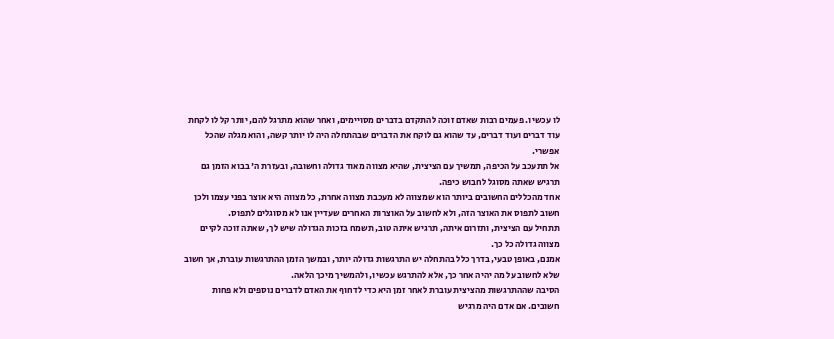לו עכשיו. פעמים רבות שאדם זוכה להתקדם בדברים מסויימים, ואחר שהוא מתרגל להם, יותר קל לו לקחת עוד דברים ועוד דברים, עד שהוא גם לוקח את הדברים שבהתחלה היה לו יותר קשה, והוא מגלה שהכל אפשרי.
אל תתעכב על הכיפה, תמשיך עם הציצית, שהיא מצווה מאוד גדולה וחשובה, ובעזרת ה' בבוא הזמן גם תרגיש שאתה מסוגל לחבוש כיפה.
אחד מהכללים החשובים ביותר הוא שמצווה לא מעכבת מצווה אחרת, כל מצווה היא אוצר בפני עצמו ולכן חשוב לתפוס את האוצר הזה, ולא לחשוב על האוצרות האחרים שעדיין אנו לא מסוגלים לתפוס.
תתחיל עם הציצית, ותזרום איתה, תרגיש איתה טוב, תשמח בזכות הגדולה שיש לך, שאתה זוכה לקיים מצווה גדולה כל כך.
אמנם, באופן טבעי, בדרך כלל בהתחלה יש התרגשות גדולה יותר, ובמשך הזמן ההתרגשות עוברת, אך חשוב שלא לחשוב על מה יהיה אחר כך, אלא להתרגש עכשיו, ולהמשיך מיכך הלאה.
הסיבה שההתרגשות מהציצית עוברת לאחר זמן היא כדי לדחוף את האדם לדברים נוספים ולא פחות חשובים. אם אדם היה מרגיש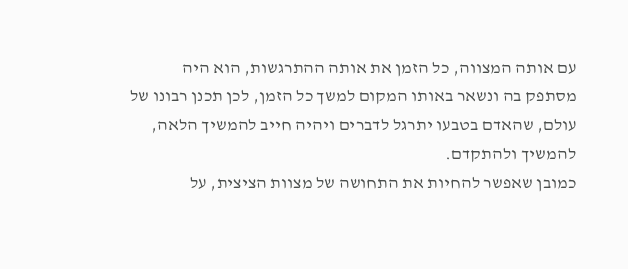עם אותה המצווה, כל הזמן את אותה ההתרגשות, הוא היה מסתפק בה ונשאר באותו המקום למשך כל הזמן, לכן תכנן רבונו של עולם, שהאדם בטבעו יתרגל לדברים ויהיה חייב להמשיך הלאה, להמשיך ולהתקדם.
כמובן שאפשר להחיות את התחושה של מצוות הציצית, על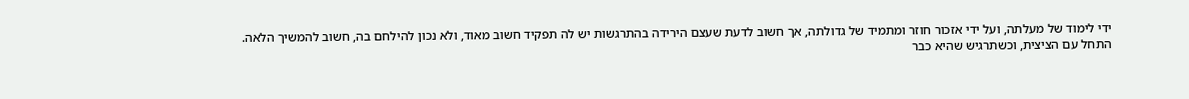ידי לימוד של מעלתה, ועל ידי אזכור חוזר ומתמיד של גדולתה, אך חשוב לדעת שעצם הירידה בהתרגשות יש לה תפקיד חשוב מאוד, ולא נכון להילחם בה, חשוב להמשיך הלאה.
התחל עם הציצית, וכשתרגיש שהיא כבר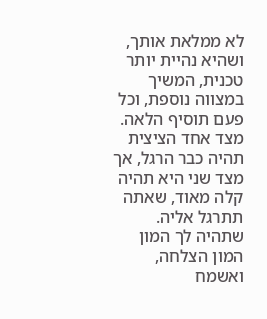לא ממלאת אותך, ושהיא נהיית יותר טכנית, המשיך במצווה נוספת, וכל פעם תוסיף הלאה. מצד אחד הציצית תהיה כבר הרגל, אך מצד שני היא תהיה קלה מאוד, שאתה תתרגל אליה.
שתהיה לך המון המון הצלחה, ואשמח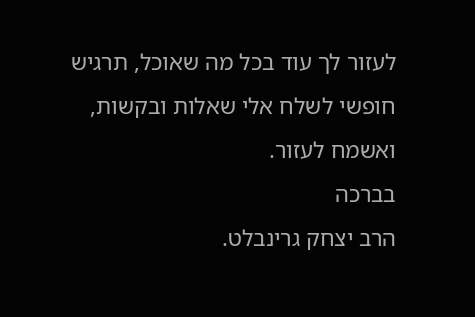לעזור לך עוד בכל מה שאוכל, תרגיש חופשי לשלח אלי שאלות ובקשות, ואשמח לעזור.
בברכה
הרב יצחק גרינבלט.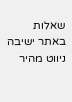שאלות באתר ישיבה
ניווט מהיר